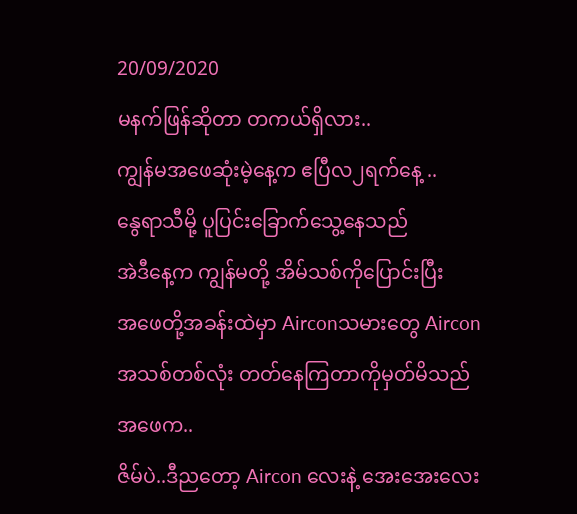20/09/2020
မနက်ဖြန်ဆိုတာ တကယ်ရှိလား..
ကျွန်မအဖေဆုံးမဲ့နေ့က ဧပြီလ၂ရက်နေ့ ..
နွေရာသီမို့ ပူပြင်းခြောက်သွေ့နေသည်
အဲဒီနေ့က ကျွန်မတို့ အိမ်သစ်ကိုပြောင်းပြီး
အဖေတို့အခန်းထဲမှာ Airconသမားတွေ Aircon အသစ်တစ်လုံး တတ်နေကြတာကိုမှတ်မိသည်
အဖေက..
ဇိမ်ပဲ..ဒီညတော့ Aircon လေးနဲ့ အေးအေးလေး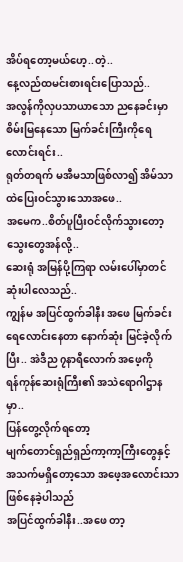အိပ်ရတော့မယ်ဟေ့..တဲ့..
နေ့လည်ထမင်းစားရင်းပြောသည်..
အလွန်ကိုလှပသာယာသော ညနေခင်းမှာ စိမ်းမြနေသော မြက်ခင်းကြီးကိုရေလောင်းရင်း..
ရုတ်တရက် မအီမသာဖြစ်လာ၍ အိမ်သာထဲပြေးဝင်သွားသောအဖေ..
အမေက..စိတ်ပူပြီးဝင်လိုက်သွားတော့ သွေးတွေအန်လို့..
ဆေးရုံ အမြန်ပို့ကြရာ လမ်းပေါ်မှာတင် ဆုံးပါလေသည်..
ကျွန်မ အပြင်ထွက်ခါနီး အဖေ မြက်ခင်းရေလောင်းနေတာ နောက်ဆုံး မြင်ခဲ့လိုက်ပြီး.. အဲဒီည ၇နာရီလောက် အဖေ့ကို
ရန်ကုန်ဆေးရုံကြီး၏ အသဲရောဂါဌာနမှာ..
ပြန်တွေ့လိုက်ရတော့
မျက်တောင်ရှည်ရှည်ကာ့ကာ့ကြီးတွေနှင့်
အသက်မရှိတော့သော အဖေ့အလောင်းသာဖြစ်နေခဲ့ပါသည်
အပြင်ထွက်ခါနီး..အဖေ တာ့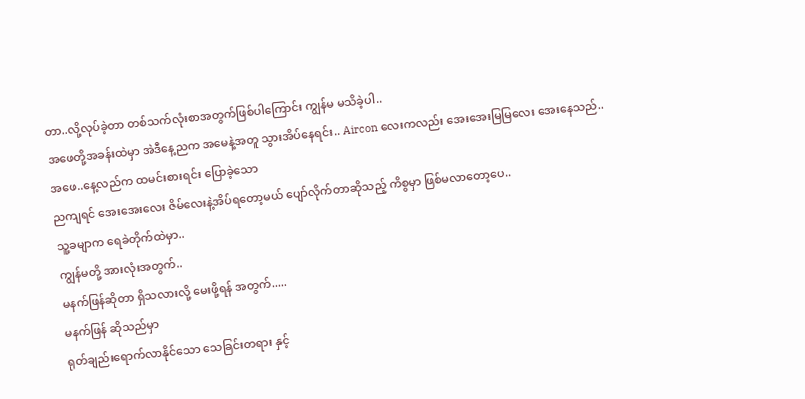တာ..လို့လုပ်ခဲ့တာ တစ်သက်လုံးစာအတွက်ဖြစ်ပါကြောင်း ကျွန်မ မသိခဲ့ပါ..
အဖေတို့အခန်းထဲမှာ အဲဒီနေ့ညက အမေနဲ့အတူ သွားအိပ်နေရင်း.. Aircon လေးကလည်း အေးအေးမြမြလေး အေးနေသည်..
အဖေ..နေ့လည်က ထမင်းစားရင်း ပြောခဲ့သော
ညကျရင် အေးအေးလေး ဇိမ်လေးနဲ့အိပ်ရတော့မယ် ပျော်လိုက်တာဆိုသည့် ကိစွမှာ ဖြစ်မလာတော့ပေ..
သူ့ခမျာက ရေခဲတိုက်ထဲမှာ..
ကျွန်မတို့ အားလုံးအတွက်..
မနက်ဖြန်ဆိုတာ ရှိသလားလို့ မေးဖို့ရန် အတွက်.....
မနက်ဖြန် ဆိုသည်မှာ
ရုတ်ချည်းရောက်လာနိုင်သော သေခြင်းတရား နှင့်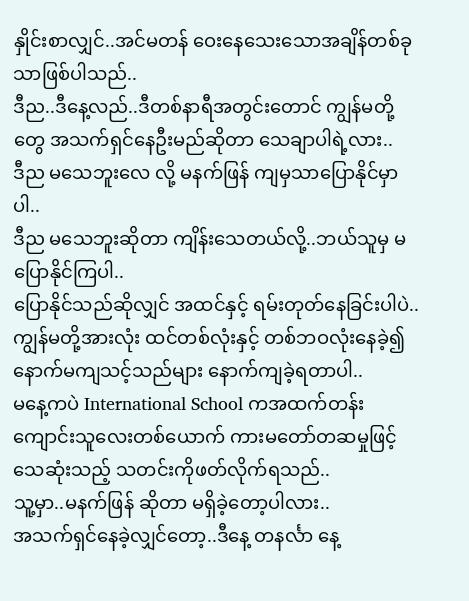နှိုင်းစာလျှင်..အင်မတန် ဝေးနေသေးသောအချိန်တစ်ခုသာဖြစ်ပါသည်..
ဒီည..ဒီနေ့လည်..ဒီတစ်နာရီအတွင်းတောင် ကျွန်မတို့တွေ အသက်ရှင်နေဦးမည်ဆိုတာ သေချာပါရဲ့လား..
ဒီည မသေဘူးလေ လို့ မနက်ဖြန် ကျမှသာပြောနိုင်မှာပါ..
ဒီည မသေဘူးဆိုတာ ကျိန်းသေတယ်လို့..ဘယ်သူမှ မပြောနိုင်ကြပါ..
ပြောနိုင်သည်ဆိုလျှင် အထင်နှင့် ရမ်းတုတ်နေခြင်းပါပဲ..
ကျွန်မတို့အားလုံး ထင်တစ်လုံးနှင့် တစ်ဘဝလုံးနေခဲ့၍ နောက်မကျသင့်သည်များ နောက်ကျခဲ့ရတာပါ..
မနေ့ကပဲ International School ကအထက်တန်းကျောင်းသူလေးတစ်ယောက် ကားမတော်တဆမှုဖြင့်သေဆုံးသည့် သတင်းကိုဖတ်လိုက်ရသည်..
သူ့မှာ..မနက်ဖြန် ဆိုတာ မရှိခဲ့တော့ပါလား..
အသက်ရှင်နေခဲ့လျှင်တော့..ဒီနေ့ တနင်္လာ နေ့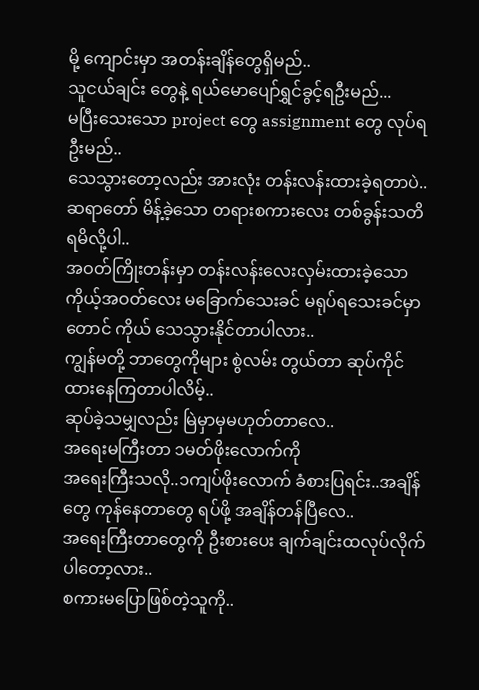မို့ ကျောင်းမှာ အတန်းချိန်တွေရှိမည်..
သူငယ်ချင်း တွေနဲ့ ရယ်မောပျော်ရွှင်ခွင့်ရဦးမည်...
မပြီးသေးသော project တွေ assignment တွေ လုပ်ရဦးမည်..
သေသွားတော့လည်း အားလုံး တန်းလန်းထားခဲ့ရတာပဲ..
ဆရာတော် မိန့်ခဲ့သော တရားစကားလေး တစ်ခွန်းသတိရမိလို့ပါ..
အဝတ်ကြိုးတန်းမှာ တန်းလန်းလေးလှမ်းထားခဲ့သော ကိုယ့်အဝတ်လေး မခြောက်သေးခင် မရုပ်ရသေးခင်မှာတောင် ကိုယ် သေသွားနိုင်တာပါလား..
ကျွန်မတို့ ဘာတွေကိုများ စွဲလမ်း တွယ်တာ ဆုပ်ကိုင် ထားနေကြတာပါလိမ့်..
ဆုပ်ခဲ့သမျှလည်း မြဲမှာမှမဟုတ်တာလေ..
အရေးမကြီးတာ ၁မတ်ဖိုးလောက်ကို
အရေးကြီးသလို..၁ကျပ်ဖိုးလောက် ခံစားပြရင်း..အချိန်တွေ ကုန်နေတာတွေ ရပ်ဖို့ အချိန်တန်ပြီလေ..
အရေးကြီးတာတွေကို ဦးစားပေး ချက်ချင်းထလုပ်လိုက်ပါတော့လား..
စကားမပြောဖြစ်တဲ့သူကို..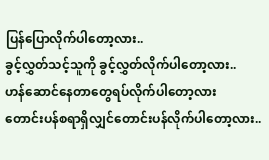ပြန်ပြောလိုက်ပါတော့လား..
ခွင့်လွှတ်သင့်သူကို ခွင့်လွှတ်လိုက်ပါတော့လား..
ဟန်ဆောင်နေတာတွေရပ်လိုက်ပါတော့လား
တောင်းပန်စရာရှိလျှင်တောင်းပန်လိုက်ပါတော့လား..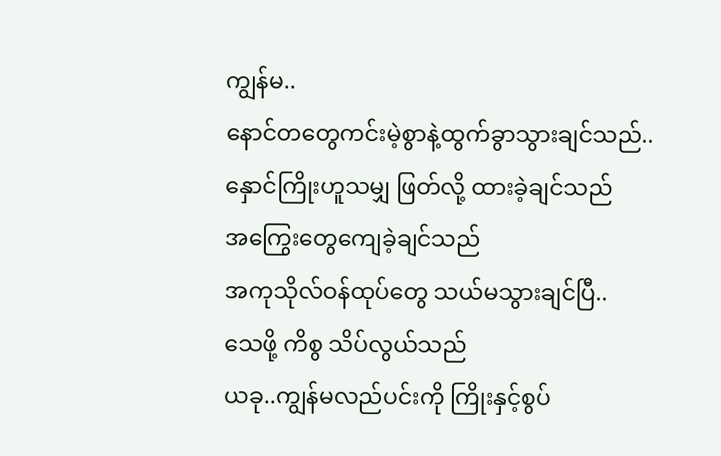ကျွန်မ..
နောင်တတွေကင်းမဲ့စွာနဲ့ထွက်ခွာသွားချင်သည်..
နှောင်ကြိုးဟူသမျှ ဖြတ်လို့ ထားခဲ့ချင်သည်
အကြွေးတွေကျေခဲ့ချင်သည်
အကုသိုလ်ဝန်ထုပ်တွေ သယ်မသွားချင်ပြီ..
သေဖို့ ကိစွ သိပ်လွယ်သည်
ယခု..ကျွန်မလည်ပင်းကို ကြိုးနှင့်စွပ်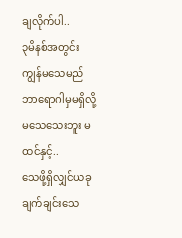ချလိုက်ပါ..
၃မိနစ်အတွင်း ကျွန်မသေမည်
ဘာရောဂါမှမရှိလို့ မသေသေးဘူး မထင်နှင့်..
သေဖို့ရှိလျှင်ယခုချက်ချင်းသေ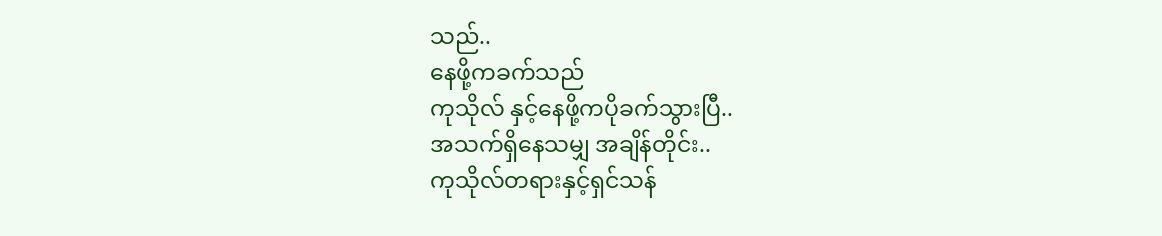သည်..
နေဖို့ကခက်သည်
ကုသိုလ် နှင့်နေဖို့ကပိုခက်သွားပြီ..
အသက်ရှိနေသမျှ အချိန်တိုင်း..
ကုသိုလ်တရားနှင့်ရှင်သန်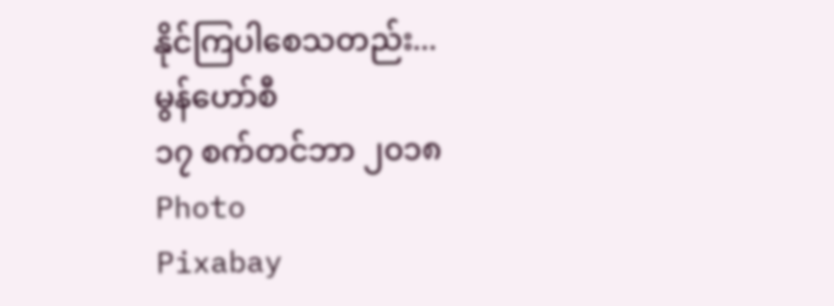နိုင်ကြပါစေသတည်း...
မွန်ဟော်စီ
၁၇ စက်တင်ဘာ ၂၀၁၈
Photo
Pixabay